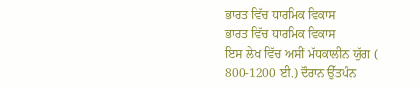ਭਾਰਤ ਵਿੱਚ ਧਾਰਮਿਕ ਵਿਕਾਸ
ਭਾਰਤ ਵਿੱਚ ਧਾਰਮਿਕ ਵਿਕਾਸ
ਇਸ ਲੇਖ ਵਿੱਚ ਅਸੀਂ ਮੱਧਕਾਲੀਨ ਯੁੱਗ ( 800-1200 ਈ.) ਦੌਰਾਨ ਉੱਤਪੰਨ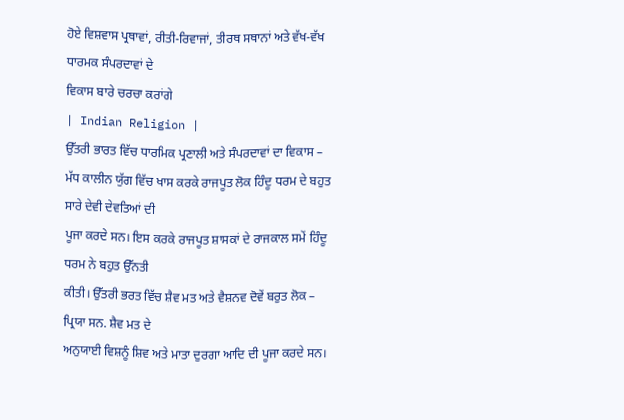ਹੋਏ ਵਿਸ਼ਵਾਸ ਪ੍ਰਥਾਵਾਂ, ਰੀਤੀ-ਰਿਵਾਜਾਂ, ਤੀਰਥ ਸਥਾਨਾਂ ਅਤੇ ਵੱਖ-ਵੱਖ ਧਾਰਮਕ ਸੰਪਰਦਾਵਾਂ ਦੇ
ਵਿਕਾਸ ਬਾਰੇ ਚਰਚਾ ਕਰਾਂਗੇ
| Indian Religion |
ਉੱਤਰੀ ਭਾਰਤ ਵਿੱਚ ਧਾਰਮਿਕ ਪ੍ਰਣਾਲੀ ਅਤੇ ਸੰਪਰਦਾਵਾਂ ਦਾ ਵਿਕਾਸ –
ਮੱਧ ਕਾਲੀਨ ਯੁੱਗ ਵਿੱਚ ਖਾਸ ਕਰਕੇ ਰਾਜਪੂਤ ਲੋਕ ਹਿੰਦੂ ਧਰਮ ਦੇ ਬਹੁਤ ਸਾਰੇ ਦੇਵੀ ਦੇਵਤਿਆਂ ਦੀ
ਪੂਜਾ ਕਰਦੇ ਸਨ। ਇਸ ਕਰਕੇ ਰਾਜਪੂਤ ਸ਼ਾਸਕਾਂ ਦੇ ਰਾਜਕਾਲ ਸਮੇਂ ਹਿੰਦੂ ਧਰਮ ਨੇ ਬਹੁਤ ਉੱਨਤੀ
ਕੀਤੀ। ਉੱਤਰੀ ਭਰਤ ਵਿੱਚ ਸ਼ੈਵ ਮਤ ਅਤੇ ਵੈਸ਼ਨਵ ਦੋਵੇਂ ਬਰੁਤ ਲੋਕ – ਪ੍ਰਿਯਾ ਸਨ. ਸ਼ੈਵ ਮਤ ਦੇ
ਅਨੁਯਾਈ ਵਿਸ਼ਨੂੰ ਸ਼ਿਵ ਅਤੇ ਮਾਤਾ ਦੁਰਗਾ ਆਦਿ ਦੀ ਪੂਜਾ ਕਰਦੇ ਸਨ।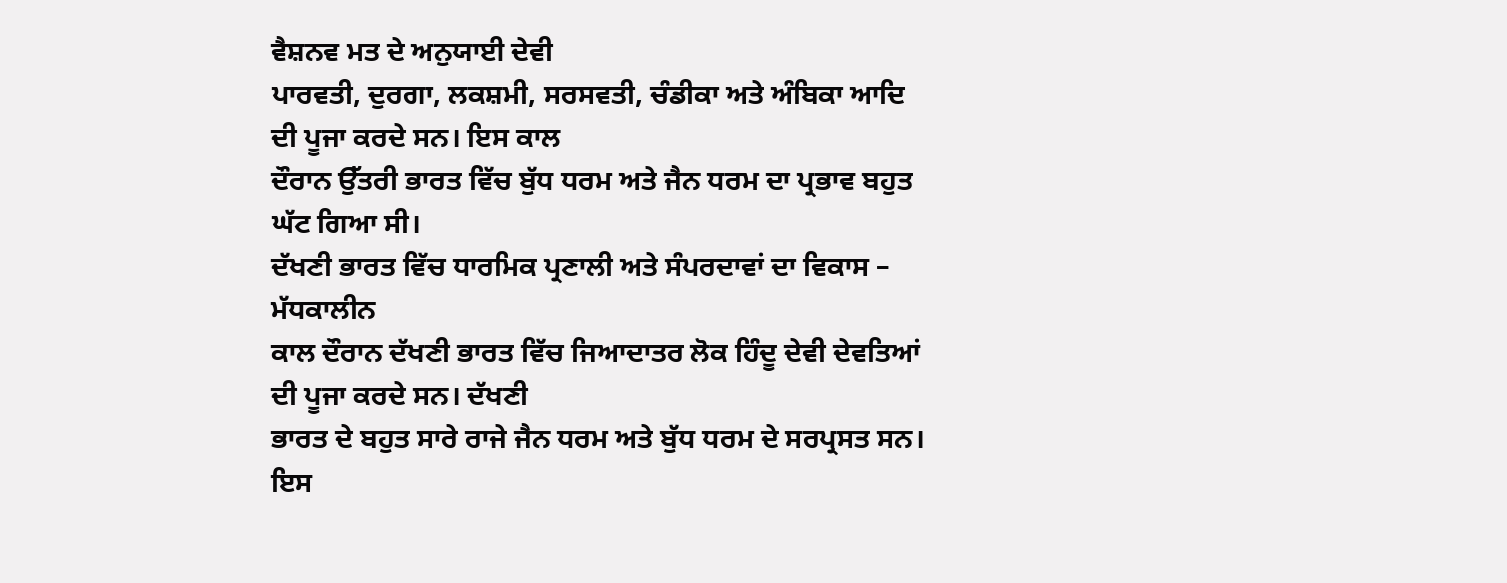ਵੈਸ਼ਨਵ ਮਤ ਦੇ ਅਨੁਯਾਈ ਦੇਵੀ
ਪਾਰਵਤੀ, ਦੁਰਗਾ, ਲਕਸ਼ਮੀ, ਸਰਸਵਤੀ, ਚੰਡੀਕਾ ਅਤੇ ਅੰਬਿਕਾ ਆਦਿ ਦੀ ਪੂਜਾ ਕਰਦੇ ਸਨ। ਇਸ ਕਾਲ
ਦੌਰਾਨ ਉੱਤਰੀ ਭਾਰਤ ਵਿੱਚ ਬੁੱਧ ਧਰਮ ਅਤੇ ਜੈਨ ਧਰਮ ਦਾ ਪ੍ਰਭਾਵ ਬਹੁਤ ਘੱਟ ਗਿਆ ਸੀ।
ਦੱਖਣੀ ਭਾਰਤ ਵਿੱਚ ਧਾਰਮਿਕ ਪ੍ਰਣਾਲੀ ਅਤੇ ਸੰਪਰਦਾਵਾਂ ਦਾ ਵਿਕਾਸ – ਮੱਧਕਾਲੀਨ
ਕਾਲ ਦੌਰਾਨ ਦੱਖਣੀ ਭਾਰਤ ਵਿੱਚ ਜਿਆਦਾਤਰ ਲੋਕ ਹਿੰਦੂ ਦੇਵੀ ਦੇਵਤਿਆਂ ਦੀ ਪੂਜਾ ਕਰਦੇ ਸਨ। ਦੱਖਣੀ
ਭਾਰਤ ਦੇ ਬਹੁਤ ਸਾਰੇ ਰਾਜੇ ਜੈਨ ਧਰਮ ਅਤੇ ਬੁੱਧ ਧਰਮ ਦੇ ਸਰਪ੍ਰਸਤ ਸਨ। ਇਸ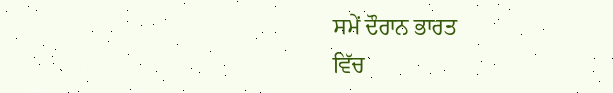ਸਮੇਂ ਦੌਰਾਨ ਭਾਰਤ
ਵਿੱਚ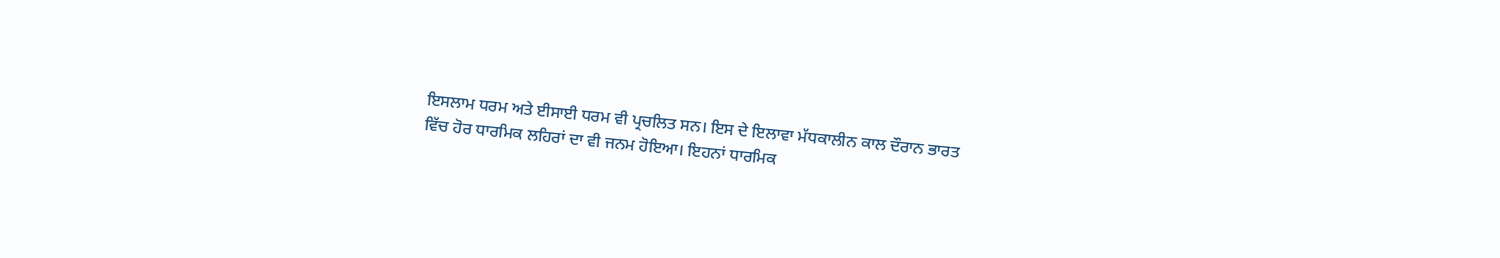ਇਸਲਾਮ ਧਰਮ ਅਤੇ ਈਸਾਈ ਧਰਮ ਵੀ ਪ੍ਰਚਲਿਤ ਸਨ। ਇਸ ਦੇ ਇਲਾਵਾ ਮੱਧਕਾਲੀਨ ਕਾਲ ਦੌਰਾਨ ਭਾਰਤ
ਵਿੱਚ ਹੋਰ ਧਾਰਮਿਕ ਲਹਿਰਾਂ ਦਾ ਵੀ ਜਨਮ ਹੋਇਆ। ਇਹਨਾਂ ਧਾਰਮਿਕ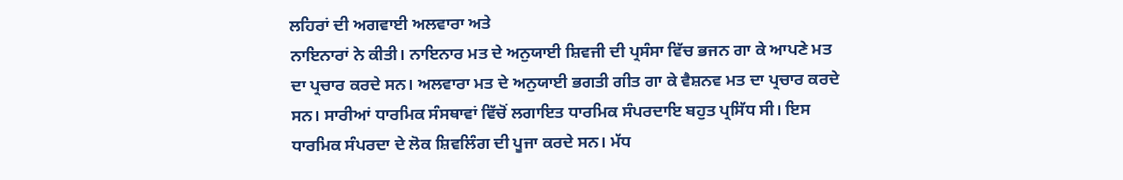ਲਹਿਰਾਂ ਦੀ ਅਗਵਾਈ ਅਲਵਾਰਾ ਅਤੇ
ਨਾਇਨਾਰਾਂ ਨੇ ਕੀਤੀ। ਨਾਇਨਾਰ ਮਤ ਦੇ ਅਨੁਯਾਈ ਸ਼ਿਵਜੀ ਦੀ ਪ੍ਰਸੰਸਾ ਵਿੱਚ ਭਜਨ ਗਾ ਕੇ ਆਪਣੇ ਮਤ
ਦਾ ਪ੍ਰਚਾਰ ਕਰਦੇ ਸਨ। ਅਲਵਾਰਾ ਮਤ ਦੇ ਅਨੁਯਾਈ ਭਗਤੀ ਗੀਤ ਗਾ ਕੇ ਵੈਸ਼ਨਵ ਮਤ ਦਾ ਪ੍ਰਚਾਰ ਕਰਦੇ
ਸਨ। ਸਾਰੀਆਂ ਧਾਰਮਿਕ ਸੰਸਥਾਵਾਂ ਵਿੱਚੋਂ ਲਗਾਇਤ ਧਾਰਮਿਕ ਸੰਪਰਦਾਇ ਬਹੁਤ ਪ੍ਰਸਿੱਧ ਸੀ। ਇਸ
ਧਾਰਮਿਕ ਸੰਪਰਦਾ ਦੇ ਲੋਕ ਸ਼ਿਵਲਿੰਗ ਦੀ ਪੂਜਾ ਕਰਦੇ ਸਨ। ਮੱਧ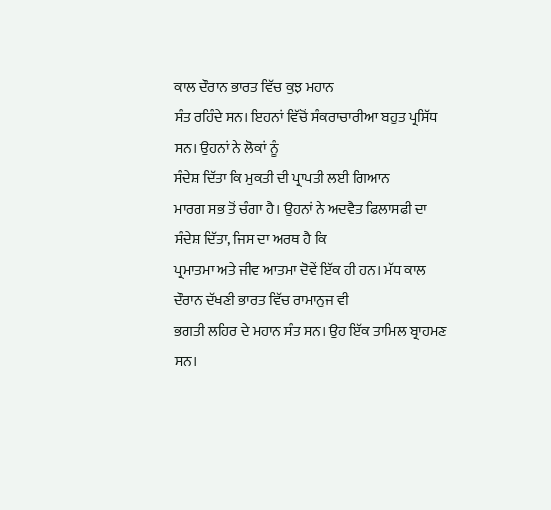ਕਾਲ ਦੌਰਾਨ ਭਾਰਤ ਵਿੱਚ ਕੁਝ ਮਹਾਨ
ਸੰਤ ਰਹਿੰਦੇ ਸਨ। ਇਹਨਾਂ ਵਿੱਚੋਂ ਸੰਕਰਾਚਾਰੀਆ ਬਹੁਤ ਪ੍ਰਸਿੱਧ ਸਨ। ਉਹਨਾਂ ਨੇ ਲੋਕਾਂ ਨੂੰ
ਸੰਦੇਸ਼ ਦਿੱਤਾ ਕਿ ਮੁਕਤੀ ਦੀ ਪ੍ਰਾਪਤੀ ਲਈ ਗਿਆਨ
ਮਾਰਗ ਸਭ ਤੋਂ ਚੰਗਾ ਹੈ। ਉਹਨਾਂ ਨੇ ਅਦਵੈਤ ਫਿਲਾਸਫੀ ਦਾ ਸੰਦੇਸ਼ ਦਿੱਤਾ, ਜਿਸ ਦਾ ਅਰਥ ਹੈ ਕਿ
ਪ੍ਰਮਾਤਮਾ ਅਤੇ ਜੀਵ ਆਤਮਾ ਦੋਵੇਂ ਇੱਕ ਹੀ ਹਨ। ਮੱਧ ਕਾਲ ਦੌਰਾਨ ਦੱਖਣੀ ਭਾਰਤ ਵਿੱਚ ਰਾਮਾਨੁਜ ਵੀ
ਭਗਤੀ ਲਹਿਰ ਦੇ ਮਹਾਨ ਸੰਤ ਸਨ। ਉਹ ਇੱਕ ਤਾਮਿਲ ਬ੍ਰਾਹਮਣ ਸਨ।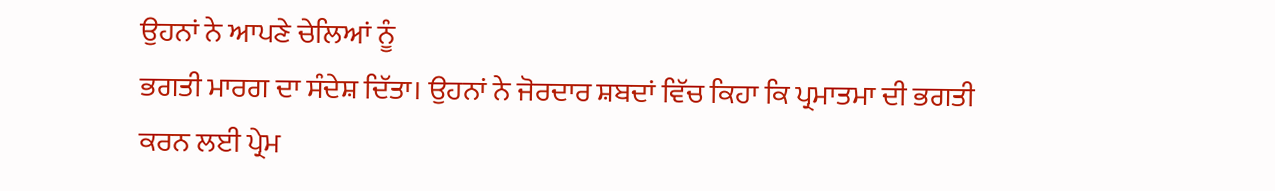ਉਹਨਾਂ ਨੇ ਆਪਣੇ ਚੇਲਿਆਂ ਨੂੰ
ਭਗਤੀ ਮਾਰਗ ਦਾ ਸੰਦੇਸ਼ ਦਿੱਤਾ। ਉਹਨਾਂ ਨੇ ਜੋਰਦਾਰ ਸ਼ਬਦਾਂ ਵਿੱਚ ਕਿਹਾ ਕਿ ਪ੍ਰਮਾਤਮਾ ਦੀ ਭਗਤੀ
ਕਰਨ ਲਈ ਪ੍ਰੇਮ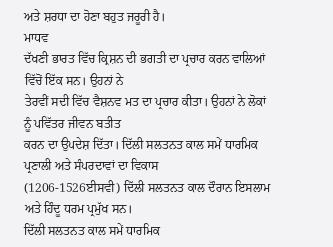ਅਤੇ ਸ਼ਰਧਾ ਦਾ ਹੋਣਾ ਬਹੁਤ ਜਰੂਰੀ ਹੈ।
ਮਾਧਵ
ਦੱਖਣੀ ਭਾਰਤ ਵਿੱਚ ਕ੍ਰਿਸ਼ਨ ਦੀ ਭਗਤੀ ਦਾ ਪ੍ਰਚਾਰ ਕਰਨ ਵਾਲਿਆਂ ਵਿੱਚੋਂ ਇੱਕ ਸਨ। ਉਹਨਾਂ ਨੇ
ਤੇਰਵੀਂ ਸਦੀ ਵਿੱਚ ਵੈਸ਼ਨਵ ਮਤ ਦਾ ਪ੍ਰਚਾਰ ਕੀਤਾ। ਉਹਨਾਂ ਨੇ ਲੋਕਾਂ ਨੂੰ ਪਵਿੱਤਰ ਜੀਵਨ ਬਤੀਤ
ਕਰਨ ਦਾ ਉਪਦੇਸ਼ ਦਿੱਤਾ। ਦਿੱਲੀ ਸਲਤਨਤ ਕਾਲ ਸਮੇਂ ਧਾਰਮਿਕ ਪ੍ਰਣਾਲੀ ਅਤੇ ਸੰਪਰਦਾਵਾਂ ਦਾ ਵਿਕਾਸ
(1206-1526ਈਸਵੀ) ਦਿੱਲੀ ਸਲਤਨਤ ਕਾਲ ਦੌਰਾਨ ਇਸਲਾਮ ਅਤੇ ਹਿੰਦੂ ਧਰਮ ਪ੍ਰਮੁੱਖ ਸਨ।
ਦਿੱਲੀ ਸਲਤਨਤ ਕਾਲ ਸਮੇਂ ਧਾਰਮਿਕ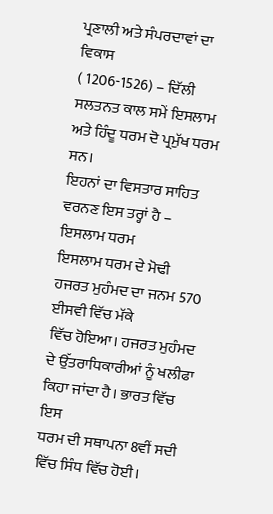ਪ੍ਰਣਾਲੀ ਅਤੇ ਸੰਪਰਦਾਵਾਂ ਦਾ ਵਿਕਾਸ
( 1206-1526) – ਦਿੱਲੀ ਸਲਤਨਤ ਕਾਲ ਸਮੇਂ ਇਸਲਾਮ ਅਤੇ ਹਿੰਦੂ ਧਰਮ ਦੋ ਪ੍ਰਮੁੱਖ ਧਰਮ ਸਨ।
ਇਹਨਾਂ ਦਾ ਵਿਸਤਾਰ ਸਾਹਿਤ ਵਰਨਣ ਇਸ ਤਰ੍ਹਾਂ ਹੈ –
ਇਸਲਾਮ ਧਰਮ
ਇਸਲਾਮ ਧਰਮ ਦੇ ਮੋਢੀ ਹਜਰਤ ਮੁਹੰਮਦ ਦਾ ਜਨਮ 570 ਈਸਵੀ ਵਿੱਚ ਮੱਕੇ
ਵਿੱਚ ਹੋਇਆ। ਹਜਰਤ ਮੁਹੰਮਦ ਦੇ ਉੱਤਰਾਧਿਕਾਰੀਆਂ ਨੂੰ ਖਲੀਫਾ ਕਿਹਾ ਜਾਂਦਾ ਹੈ। ਭਾਰਤ ਵਿੱਚ ਇਸ
ਧਰਮ ਦੀ ਸਥਾਪਨਾ 8ਵੀਂ ਸਦੀ ਵਿੱਚ ਸਿੰਧ ਵਿੱਚ ਹੋਈ।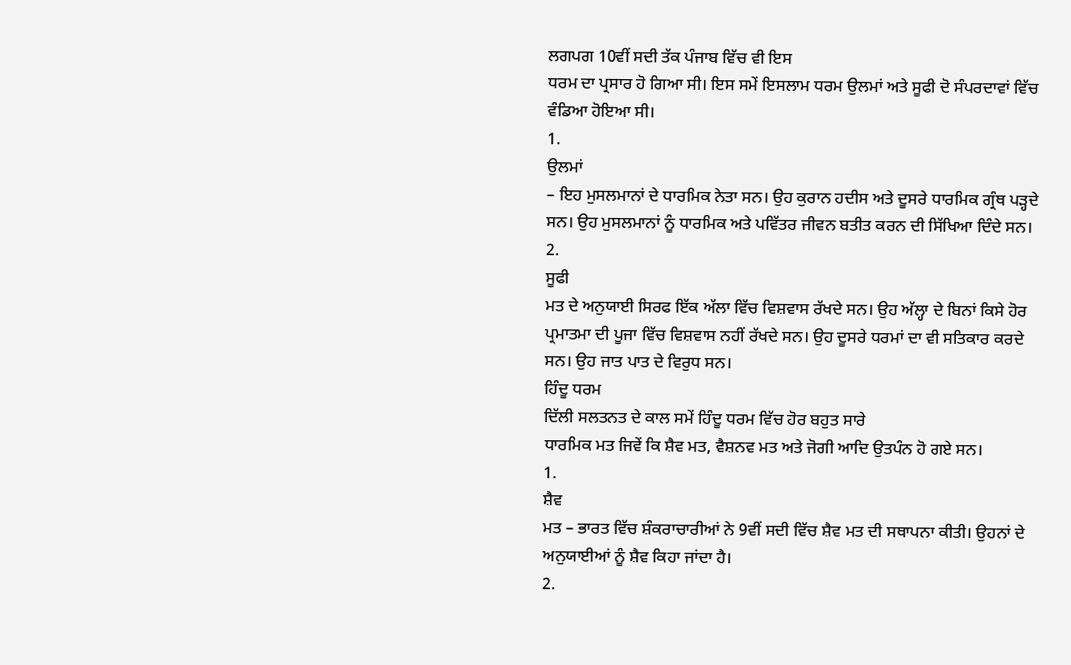ਲਗਪਗ 10ਵੀਂ ਸਦੀ ਤੱਕ ਪੰਜਾਬ ਵਿੱਚ ਵੀ ਇਸ
ਧਰਮ ਦਾ ਪ੍ਰਸਾਰ ਹੋ ਗਿਆ ਸੀ। ਇਸ ਸਮੇਂ ਇਸਲਾਮ ਧਰਮ ਉਲਮਾਂ ਅਤੇ ਸੂਫੀ ਦੋ ਸੰਪਰਦਾਵਾਂ ਵਿੱਚ
ਵੰਡਿਆ ਹੋਇਆ ਸੀ।
1.
ਉਲਮਾਂ
– ਇਹ ਮੁਸਲਮਾਨਾਂ ਦੇ ਧਾਰਮਿਕ ਨੇਤਾ ਸਨ। ਉਹ ਕੁਰਾਨ ਹਦੀਸ ਅਤੇ ਦੂਸਰੇ ਧਾਰਮਿਕ ਗ੍ਰੰਥ ਪੜ੍ਹਦੇ
ਸਨ। ਉਹ ਮੁਸਲਮਾਨਾਂ ਨੂੰ ਧਾਰਮਿਕ ਅਤੇ ਪਵਿੱਤਰ ਜੀਵਨ ਬਤੀਤ ਕਰਨ ਦੀ ਸਿੱਖਿਆ ਦਿੰਦੇ ਸਨ।
2.
ਸੂਫੀ
ਮਤ ਦੇ ਅਨੁਯਾਈ ਸਿਰਫ ਇੱਕ ਅੱਲਾ ਵਿੱਚ ਵਿਸ਼ਵਾਸ ਰੱਖਦੇ ਸਨ। ਉਹ ਅੱਲ੍ਹਾ ਦੇ ਬਿਨਾਂ ਕਿਸੇ ਹੋਰ
ਪ੍ਰਮਾਤਮਾ ਦੀ ਪੂਜਾ ਵਿੱਚ ਵਿਸ਼ਵਾਸ ਨਹੀਂ ਰੱਖਦੇ ਸਨ। ਉਹ ਦੂਸਰੇ ਧਰਮਾਂ ਦਾ ਵੀ ਸਤਿਕਾਰ ਕਰਦੇ
ਸਨ। ਉਹ ਜਾਤ ਪਾਤ ਦੇ ਵਿਰੁਧ ਸਨ।
ਹਿੰਦੂ ਧਰਮ
ਦਿੱਲੀ ਸਲਤਨਤ ਦੇ ਕਾਲ ਸਮੇਂ ਹਿੰਦੂ ਧਰਮ ਵਿੱਚ ਹੋਰ ਬਹੁਤ ਸਾਰੇ
ਧਾਰਮਿਕ ਮਤ ਜਿਵੇਂ ਕਿ ਸ਼ੈਵ ਮਤ, ਵੈਸ਼ਨਵ ਮਤ ਅਤੇ ਜੋਗੀ ਆਦਿ ਉਤਪੰਨ ਹੋ ਗਏ ਸਨ।
1.
ਸ਼ੈਵ
ਮਤ – ਭਾਰਤ ਵਿੱਚ ਸ਼ੰਕਰਾਚਾਰੀਆਂ ਨੇ 9ਵੀਂ ਸਦੀ ਵਿੱਚ ਸ਼ੈਵ ਮਤ ਦੀ ਸਥਾਪਨਾ ਕੀਤੀ। ਉਹਨਾਂ ਦੇ
ਅਨੁਯਾਈਆਂ ਨੂੰ ਸ਼ੈਵ ਕਿਹਾ ਜਾਂਦਾ ਹੈ।
2.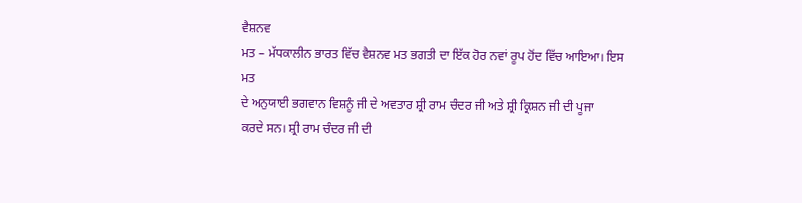ਵੈਸ਼ਨਵ
ਮਤ – ਮੱਧਕਾਲੀਨ ਭਾਰਤ ਵਿੱਚ ਵੈਸ਼ਨਵ ਮਤ ਭਗਤੀ ਦਾ ਇੱਕ ਹੋਰ ਨਵਾਂ ਰੂਪ ਹੋਂਦ ਵਿੱਚ ਆਇਆ। ਇਸ ਮਤ
ਦੇ ਅਨੁਯਾਈ ਭਗਵਾਨ ਵਿਸ਼ਨੂੰ ਜੀ ਦੇ ਅਵਤਾਰ ਸ਼੍ਰੀ ਰਾਮ ਚੰਦਰ ਜੀ ਅਤੇ ਸ਼੍ਰੀ ਕ੍ਰਿਸ਼ਨ ਜੀ ਦੀ ਪੂਜਾ
ਕਰਦੇ ਸਨ। ਸ਼੍ਰੀ ਰਾਮ ਚੰਦਰ ਜੀ ਦੀ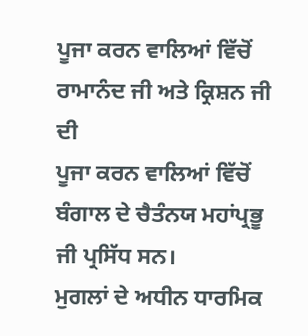ਪੂਜਾ ਕਰਨ ਵਾਲਿਆਂ ਵਿੱਚੋਂ ਰਾਮਾਨੰਦ ਜੀ ਅਤੇ ਕ੍ਰਿਸ਼ਨ ਜੀ ਦੀ
ਪੂਜਾ ਕਰਨ ਵਾਲਿਆਂ ਵਿੱਚੋਂ ਬੰਗਾਲ ਦੇ ਚੈਤੰਨਯ ਮਹਾਂਪ੍ਰਭੂ ਜੀ ਪ੍ਰਸਿੱਧ ਸਨ।
ਮੁਗਲਾਂ ਦੇ ਅਧੀਨ ਧਾਰਮਿਕ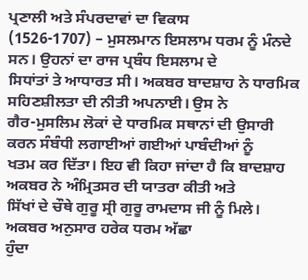ਪ੍ਰਣਾਲੀ ਅਤੇ ਸੰਪਰਦਾਵਾਂ ਦਾ ਵਿਕਾਸ
(1526-1707) – ਮੁਸਲਮਾਨ ਇਸਲਾਮ ਧਰਮ ਨੂੰ ਮੰਨਦੇ ਸਨ। ਉਹਨਾਂ ਦਾ ਰਾਜ ਪ੍ਰਬੰਧ ਇਸਲਾਮ ਦੇ
ਸਿਧਾਂਤਾਂ ਤੇ ਆਧਾਰਤ ਸੀ। ਅਕਬਰ ਬਾਦਸ਼ਾਹ ਨੇ ਧਾਰਮਿਕ ਸਹਿਣਸ਼ੀਲਤਾ ਦੀ ਨੀਤੀ ਅਪਨਾਈ। ਉਸ ਨੇ
ਗੈਰ-ਮੁਸਲਿਮ ਲੋਕਾਂ ਦੇ ਧਾਰਮਿਕ ਸਥਾਨਾਂ ਦੀ ਉਸਾਰੀ ਕਰਨ ਸੰਬੰਧੀ ਲਗਾਈਆਂ ਗਈਆਂ ਪਾਬੰਦੀਆਂ ਨੂੰ
ਖਤਮ ਕਰ ਦਿੱਤਾ। ਇਹ ਵੀ ਕਿਹਾ ਜਾਂਦਾ ਹੈ ਕਿ ਬਾਦਸ਼ਾਹ ਅਕਬਰ ਨੇ ਅੰਮ੍ਰਿਤਸਰ ਦੀ ਯਾਤਰਾ ਕੀਤੀ ਅਤੇ
ਸਿੱਖਾਂ ਦੇ ਚੌਥੇ ਗੁਰੂ ਸ੍ਰੀ ਗੁਰੂ ਰਾਮਦਾਸ ਜੀ ਨੂੰ ਮਿਲੇ। ਅਕਬਰ ਅਨੁਸਾਰ ਹਰੇਕ ਧਰਮ ਅੱਛਾ
ਹੁੰਦਾ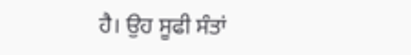ਹੈ। ਉਹ ਸੂਫੀ ਸੰਤਾਂ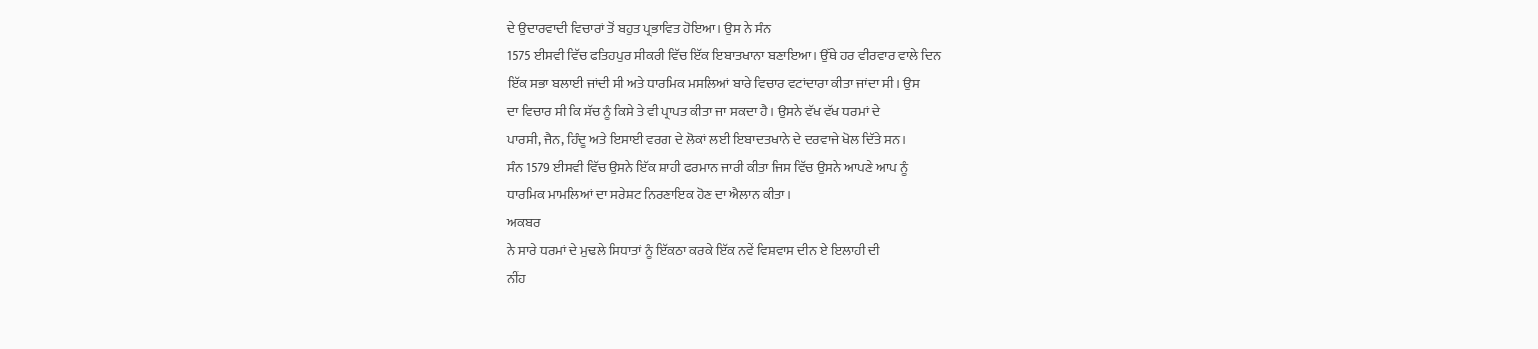ਦੇ ਉਦਾਰਵਾਦੀ ਵਿਚਾਰਾਂ ਤੋਂ ਬਹੁਤ ਪ੍ਰਭਾਵਿਤ ਹੋਇਆ। ਉਸ ਨੇ ਸੰਨ
1575 ਈਸਵੀ ਵਿੱਚ ਫਤਿਹਪੁਰ ਸੀਕਰੀ ਵਿੱਚ ਇੱਕ ਇਬਾਤਖਾਨਾ ਬਣਾਇਆ। ਉੱਥੇ ਹਰ ਵੀਰਵਾਰ ਵਾਲੇ ਦਿਨ
ਇੱਕ ਸਭਾ ਬਲਾਈ ਜਾਂਦੀ ਸੀ ਅਤੇ ਧਾਰਮਿਕ ਮਸਲਿਆਂ ਬਾਰੇ ਵਿਚਾਰ ਵਟਾਂਦਾਰਾ ਕੀਤਾ ਜਾਂਦਾ ਸੀ। ਉਸ
ਦਾ ਵਿਚਾਰ ਸੀ ਕਿ ਸੱਚ ਨੂੰ ਕਿਸੇ ਤੇ ਵੀ ਪ੍ਰਾਪਤ ਕੀਤਾ ਜਾ ਸਕਦਾ ਹੈ। ਉਸਨੇ ਵੱਖ ਵੱਖ ਧਰਮਾਂ ਦੇ
ਪਾਰਸੀ, ਜੈਨ, ਹਿੰਦੂ ਅਤੇ ਇਸਾਈ ਵਰਗ ਦੇ ਲੋਕਾਂ ਲਈ ਇਬਾਦਤਖਾਨੇ ਦੇ ਦਰਵਾਜੇ ਖੋਲ ਦਿੱਤੇ ਸਨ।
ਸੰਨ 1579 ਈਸਵੀ ਵਿੱਚ ਉਸਨੇ ਇੱਕ ਸ਼ਾਹੀ ਫਰਮਾਨ ਜਾਰੀ ਕੀਤਾ ਜਿਸ ਵਿੱਚ ਉਸਨੇ ਆਪਣੇ ਆਪ ਨੂੰ
ਧਾਰਮਿਕ ਮਾਮਲਿਆਂ ਦਾ ਸਰੇਸ਼ਟ ਨਿਰਣਾਇਕ ਹੋਣ ਦਾ ਐਲਾਨ ਕੀਤਾ।
ਅਕਬਰ
ਨੇ ਸਾਰੇ ਧਰਮਾਂ ਦੇ ਮੁਢਲੇ ਸਿਧਾਤਾਂ ਨੂੰ ਇੱਕਠਾ ਕਰਕੇ ਇੱਕ ਨਵੇਂ ਵਿਸ਼ਵਾਸ ਦੀਨ ਏ ਇਲਾਹੀ ਦੀ
ਨੀਂਹ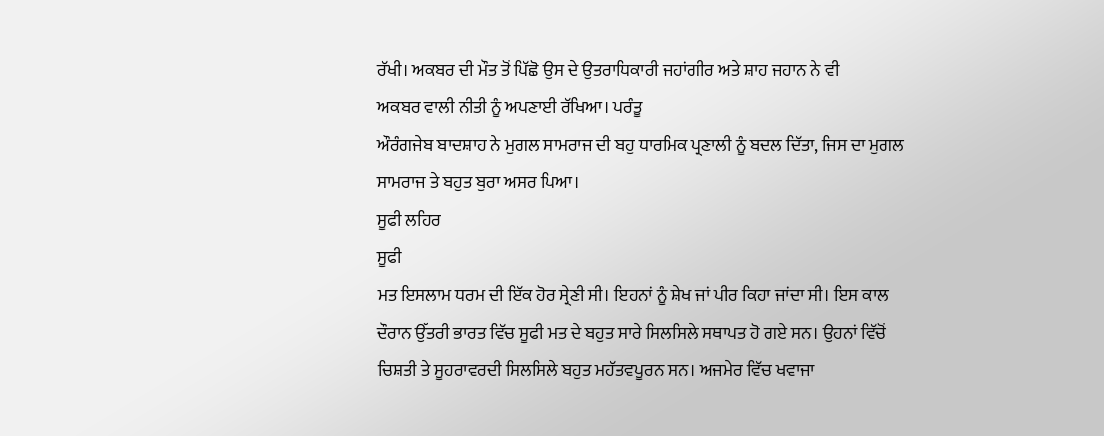ਰੱਖੀ। ਅਕਬਰ ਦੀ ਮੌਤ ਤੋਂ ਪਿੱਛੋ ਉਸ ਦੇ ਉਤਰਾਧਿਕਾਰੀ ਜਹਾਂਗੀਰ ਅਤੇ ਸ਼ਾਹ ਜਹਾਨ ਨੇ ਵੀ
ਅਕਬਰ ਵਾਲੀ ਨੀਤੀ ਨੂੰ ਅਪਣਾਈ ਰੱਖਿਆ। ਪਰੰਤੂ
ਔਰੰਗਜੇਬ ਬਾਦਸ਼ਾਹ ਨੇ ਮੁਗਲ ਸਾਮਰਾਜ ਦੀ ਬਹੁ ਧਾਰਮਿਕ ਪ੍ਰਣਾਲੀ ਨੂੰ ਬਦਲ ਦਿੱਤਾ, ਜਿਸ ਦਾ ਮੁਗਲ
ਸਾਮਰਾਜ ਤੇ ਬਹੁਤ ਬੁਰਾ ਅਸਰ ਪਿਆ।
ਸੂਫੀ ਲਹਿਰ
ਸੂਫੀ
ਮਤ ਇਸਲਾਮ ਧਰਮ ਦੀ ਇੱਕ ਹੋਰ ਸ੍ਰੇਣੀ ਸੀ। ਇਹਨਾਂ ਨੂੰ ਸ਼ੇਖ ਜਾਂ ਪੀਰ ਕਿਹਾ ਜਾਂਦਾ ਸੀ। ਇਸ ਕਾਲ
ਦੌਰਾਨ ਉੱਤਰੀ ਭਾਰਤ ਵਿੱਚ ਸੂਫੀ ਮਤ ਦੇ ਬਹੁਤ ਸਾਰੇ ਸਿਲਸਿਲੇ ਸਥਾਪਤ ਹੋ ਗਏ ਸਨ। ਉਹਨਾਂ ਵਿੱਚੋਂ
ਚਿਸ਼ਤੀ ਤੇ ਸੂਹਰਾਵਰਦੀ ਸਿਲਸਿਲੇ ਬਹੁਤ ਮਹੱਤਵਪੂਰਨ ਸਨ। ਅਜਮੇਰ ਵਿੱਚ ਖਵਾਜਾ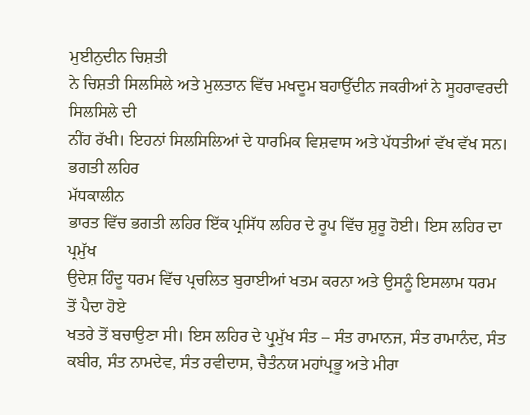ਮੁਈਨੁਦੀਨ ਚਿਸ਼ਤੀ
ਨੇ ਚਿਸ਼ਤੀ ਸਿਲਸਿਲੇ ਅਤੇ ਮੁਲਤਾਨ ਵਿੱਚ ਮਖਦੂਮ ਬਹਾਉੱਦੀਨ ਜਕਰੀਆਂ ਨੇ ਸੂਹਰਾਵਰਦੀ ਸਿਲਸਿਲੇ ਦੀ
ਨੀਂਹ ਰੱਖੀ। ਇਹਨਾਂ ਸਿਲਸਿਲਿਆਂ ਦੇ ਧਾਰਮਿਕ ਵਿਸ਼ਵਾਸ ਅਤੇ ਪੱਧਤੀਆਂ ਵੱਖ ਵੱਖ ਸਨ।
ਭਗਤੀ ਲਹਿਰ
ਮੱਧਕਾਲੀਨ
ਭਾਰਤ ਵਿੱਚ ਭਗਤੀ ਲਹਿਰ ਇੱਕ ਪ੍ਰਸਿੱਧ ਲਹਿਰ ਦੇ ਰੂਪ ਵਿੱਚ ਸ਼ੁਰੂ ਹੋਈ। ਇਸ ਲਹਿਰ ਦਾ ਪ੍ਰਮੁੱਖ
ਉਦੇਸ਼ ਹਿੰਦੂ ਧਰਮ ਵਿੱਚ ਪ੍ਰਚਲਿਤ ਬੁਰਾਈਆਂ ਖਤਮ ਕਰਨਾ ਅਤੇ ਉਸਨੂੰ ਇਸਲਾਮ ਧਰਮ ਤੋਂ ਪੈਦਾ ਹੋਏ
ਖਤਰੇ ਤੋਂ ਬਚਾਉਣਾ ਸੀ। ਇਸ ਲਹਿਰ ਦੇ ਪ੍ਰੁਮੁੱਖ ਸੰਤ – ਸੰਤ ਰਾਮਾਨਜ, ਸੰਤ ਰਾਮਾਨੰਦ, ਸੰਤ
ਕਬੀਰ, ਸੰਤ ਨਾਮਦੇਵ, ਸੰਤ ਰਵੀਦਾਸ, ਚੈਤੰਨਯ ਮਹਾਂਪ੍ਰਭੂ ਅਤੇ ਮੀਰਾ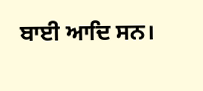ਬਾਈ ਆਦਿ ਸਨ।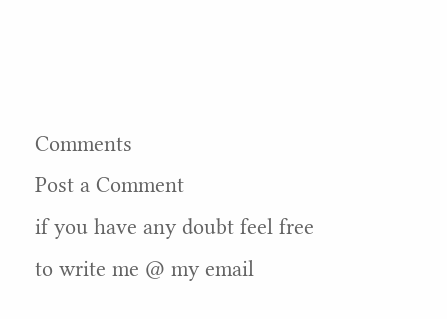Comments
Post a Comment
if you have any doubt feel free to write me @ my email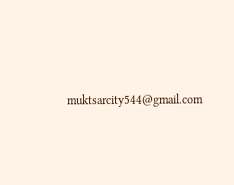muktsarcity544@gmail.com